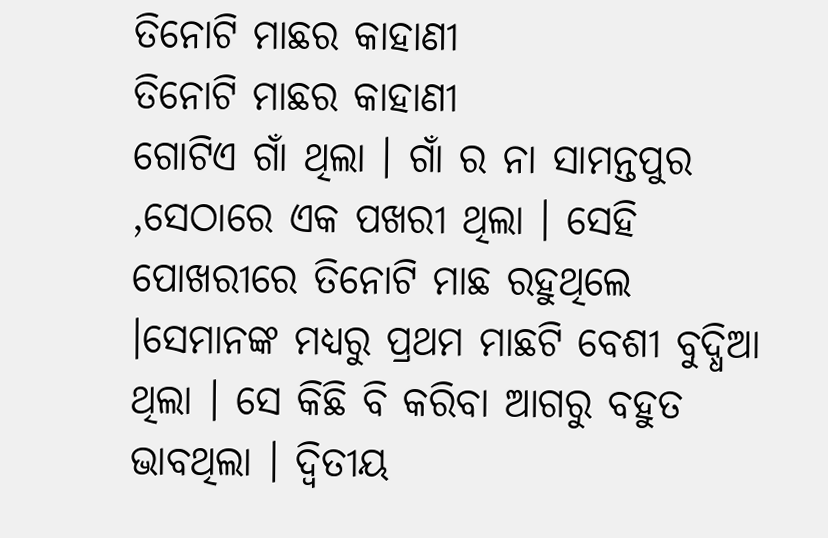ତିନୋଟି ମାଛର କାହାଣୀ
ତିନୋଟି ମାଛର କାହାଣୀ
ଗୋଟିଏ ଗାଁ ଥିଲା । ଗାଁ ର ନା ସାମନ୍ତପୁର ,ସେଠାରେ ଏକ ପଖରୀ ଥିଲା । ସେହି ପୋଖରୀରେ ତିନୋଟି ମାଛ ରହୁଥିଲେ ।ସେମାନଙ୍କ ମଧ୍ୟରୁ ପ୍ରଥମ ମାଛଟି ବେଶୀ ବୁଦ୍ଧିଆ ଥିଲା । ସେ କିଛି ବି କରିବା ଆଗରୁ ବହୁତ ଭାବଥିଲା । ଦ୍ଵିତୀୟ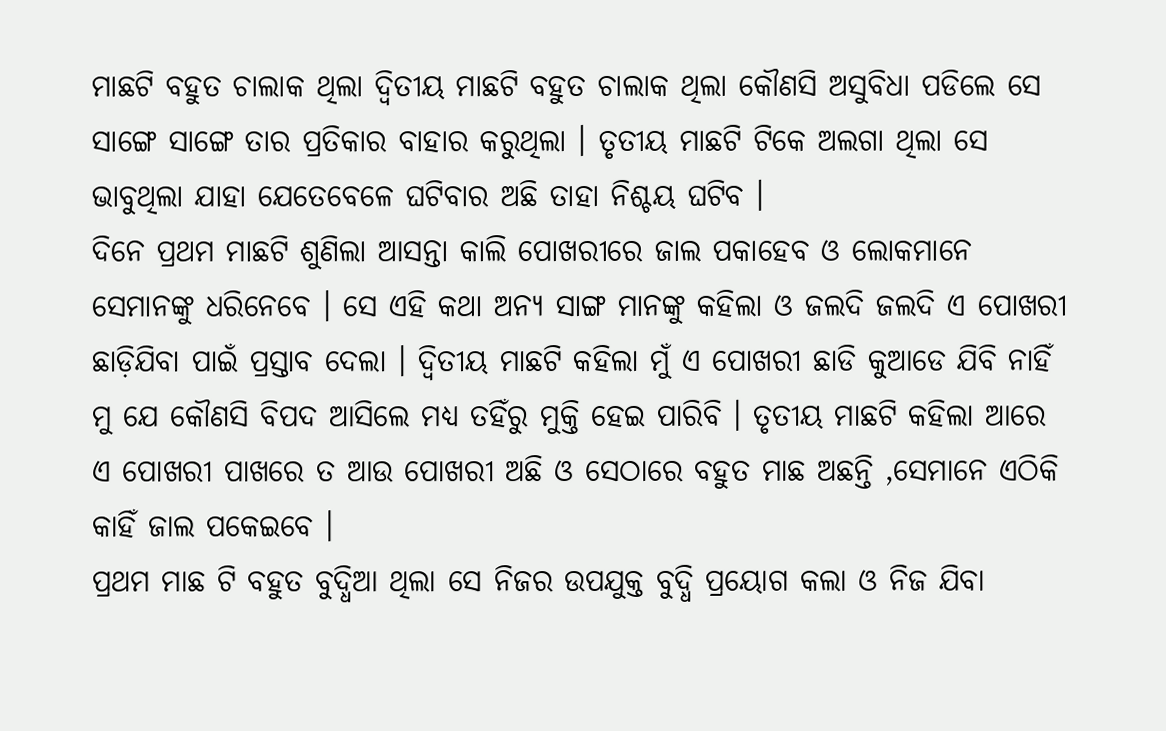ମାଛଟି ବହୁତ ଚାଲାକ ଥିଲା ଦ୍ଵିତୀୟ ମାଛଟି ବହୁତ ଚାଲାକ ଥିଲା କୌଣସି ଅସୁବିଧା ପଡିଲେ ସେ ସାଙ୍ଗେ ସାଙ୍ଗେ ତାର ପ୍ରତିକାର ବାହାର କରୁଥିଲା । ତୃତୀୟ ମାଛଟି ଟିକେ ଅଲଗା ଥିଲା ସେ ଭାବୁଥିଲା ଯାହା ଯେତେବେଳେ ଘଟିବାର ଅଛି ତାହା ନିଶ୍ଚୟ ଘଟିବ ।
ଦିନେ ପ୍ରଥମ ମାଛଟି ଶୁଣିଲା ଆସନ୍ତା କାଲି ପୋଖରୀରେ ଜାଲ ପକାହେବ ଓ ଲୋକମାନେ ସେମାନଙ୍କୁ ଧରିନେବେ । ସେ ଏହି କଥା ଅନ୍ୟ ସାଙ୍ଗ ମାନଙ୍କୁ କହିଲା ଓ ଜଲଦି ଜଲଦି ଏ ପୋଖରୀ ଛାଡ଼ିଯିବା ପାଇଁ ପ୍ରସ୍ତାବ ଦେଲା । ଦ୍ଵିତୀୟ ମାଛଟି କହିଲା ମୁଁ ଏ ପୋଖରୀ ଛାଡି କୁଆଡେ ଯିବି ନାହିଁ ମୁ ଯେ କୌଣସି ବିପଦ ଆସିଲେ ମଧ୍ୟ ତହିଁରୁ ମୁକ୍ତି ହେଇ ପାରିବି । ତୃତୀୟ ମାଛଟି କହିଲା ଆରେ ଏ ପୋଖରୀ ପାଖରେ ତ ଆଉ ପୋଖରୀ ଅଛି ଓ ସେଠାରେ ବହୁତ ମାଛ ଅଛନ୍ତି ,ସେମାନେ ଏଠିକି କାହିଁ ଜାଲ ପକେଇବେ ।
ପ୍ରଥମ ମାଛ ଟି ବହୁତ ବୁଦ୍ଧିଆ ଥିଲା ସେ ନିଜର ଉପଯୁକ୍ତ ବୁଦ୍ଧି ପ୍ରୟୋଗ କଲା ଓ ନିଜ ଯିବା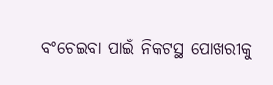ବଂଚେଇବା ପାଇଁ ନିକଟସ୍ଥ ପୋଖରୀକୁ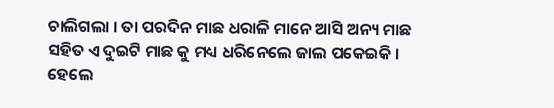ଚାଲିଗଲା । ତା ପରଦିନ ମାଛ ଧରାଳି ମାନେ ଆସି ଅନ୍ୟ ମାଛ ସହିତ ଏ ଦୁଇଟି ମାଛ କୁ ମଧ୍ୟ ଧରିନେଲେ ଜାଲ ପକେଇକି । ହେଲେ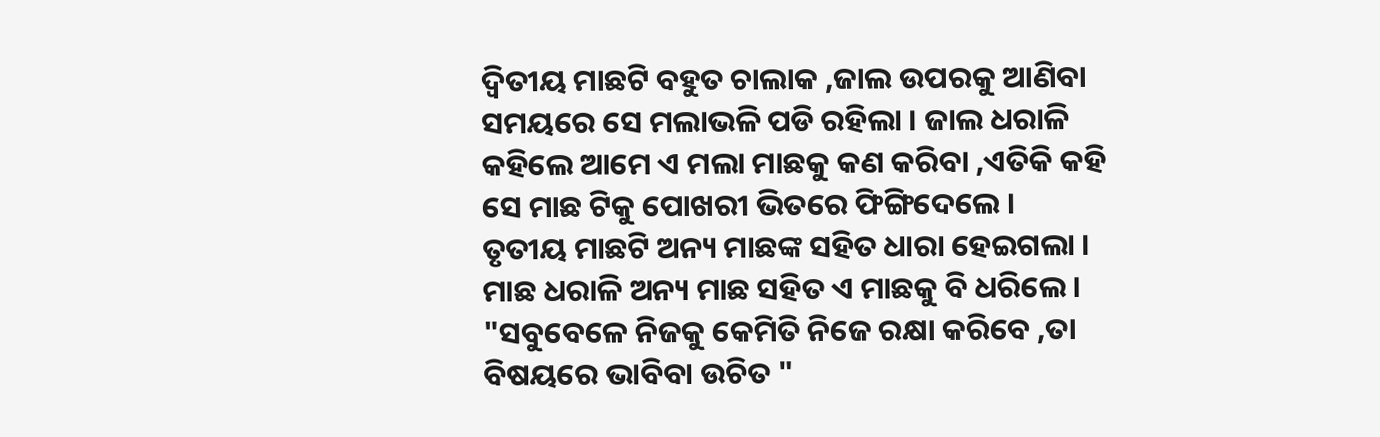ଦ୍ୱିତୀୟ ମାଛଟି ବହୁତ ଚାଲାକ ,ଜାଲ ଉପରକୁ ଆଣିବା ସମୟରେ ସେ ମଲାଭଳି ପଡି ରହିଲା । ଜାଲ ଧରାଳି କହିଲେ ଆମେ ଏ ମଲା ମାଛକୁ କଣ କରିବା ,ଏତିକି କହି ସେ ମାଛ ଟିକୁ ପୋଖରୀ ଭିତରେ ଫିଙ୍ଗିଦେଲେ ।
ତୃତୀୟ ମାଛଟି ଅନ୍ୟ ମାଛଙ୍କ ସହିତ ଧାରା ହେଇଗଲା । ମାଛ ଧରାଳି ଅନ୍ୟ ମାଛ ସହିତ ଏ ମାଛକୁ ବି ଧରିଲେ ।
"ସବୁବେଳେ ନିଜକୁ କେମିତି ନିଜେ ରକ୍ଷା କରିବେ ,ତା ବିଷୟରେ ଭାବିବା ଉଚିତ "